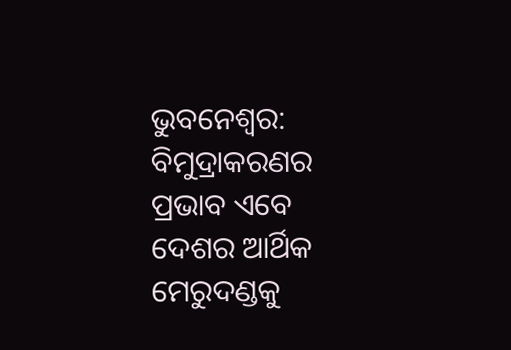ଭୁବନେଶ୍ଵର: ବିମୁଦ୍ରାକରଣର ପ୍ରଭାବ ଏବେ ଦେଶର ଆର୍ଥିକ ମେରୁଦଣ୍ଡକୁ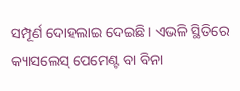ସମ୍ପୂର୍ଣ ଦୋହଲାଇ ଦେଇଛି । ଏଭଳି ସ୍ଥିତିରେ କ୍ୟାସଲେସ୍ ପେମେଣ୍ଟ ବା ବିନା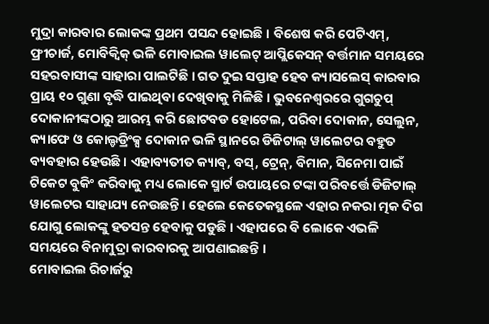ମୁଦ୍ରା କାରବାର ଲୋକଙ୍କ ପ୍ରଥମ ପସନ୍ଦ ହୋଇଛି । ବିଶେଷ କରି ପେଟିଏମ୍, ଫ୍ରୀଚାର୍ଜ, ମୋବିକ୍ୱିକ୍ ଭଳି ମୋବାଇଲ ୱାଲେଟ୍ ଆପ୍ଲିକେସନ୍ ବର୍ତ୍ତମାନ ସମୟରେ ସହରବାସୀଙ୍କ ସାହାରା ପାଲଟିଛି । ଗତ ଦୁଇ ସପ୍ତାହ ହେବ କ୍ୟାସଲେସ୍ କାରବାର ପ୍ରାୟ ୧୦ ଗୁଣା ବୃଦ୍ଧି ପାଇଥିବା ଦେଖିବାକୁ ମିଳିଛି । ଭୁବନେଶ୍ଵରରେ ଗୁଗଚୁପ୍ ଦୋକାନୀଙ୍କଠାରୁ ଆରମ୍ଭ କରି ଛୋଟବଡ ହୋଟେଲ, ପରିବା ଦୋକାନ, ସେଲୁନ, କ୍ୟାଫେ ଓ କୋଲ୍ଡଡ୍ରିଂକ୍ସ ଦୋକାନ ଭଳି ସ୍ଥାନରେ ଡିଜିଟାଲ୍ ୱାଲେଟର ବହୁତ ବ୍ୟବହାର ହେଉଛି । ଏହାବ୍ୟତୀତ କ୍ୟାବ୍, ବସ୍, ଟ୍ରେନ୍, ବିମାନ, ସିନେମା ପାଇଁ ଟିକେଟ ବୁକିଂ କରିବାକୁ ମଧ୍ୟ ଲୋକେ ସ୍ମାର୍ଟ ଉପାୟରେ ଟଙ୍କା ପରିବର୍ତ୍ତେ ଡିଜିଟାଲ୍ ୱାଲେଟର ସାହାଯ୍ୟ ନେଉଛନ୍ତି । ହେଲେ କେତେକସ୍ଥଳେ ଏହାର ନକରା ତ୍ମକ ଦିଗ ଯୋଗୁ ଲୋକଙ୍କୁ ହତସନ୍ତ ହେବାକୁ ପଡୁଛି । ଏହାପରେ ବି ଲୋକେ ଏଭଳି ସମୟରେ ବିନାମୁଦ୍ରା କାରବାରକୁ ଆପଣାଇଛନ୍ତି ।
ମୋବାଇଲ ରିଚାର୍ଜରୁ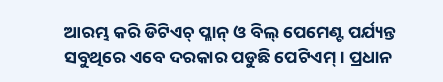ଆରମ୍ଭ କରି ଡିଟିଏଚ୍ ପ୍ଳାନ୍ ଓ ବିଲ୍ ପେମେଣ୍ଟ ପର୍ଯ୍ୟନ୍ତ ସବୁଥିରେ ଏବେ ଦରକାର ପଡୁଛି ପେଟିଏମ୍ । ପ୍ରଧାନ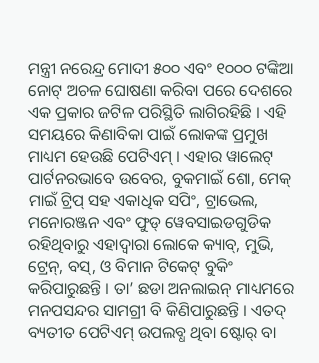ମନ୍ତ୍ରୀ ନରେନ୍ଦ୍ର ମୋଦୀ ୫୦୦ ଏବଂ ୧୦୦୦ ଟଙ୍କିଆ ନୋଟ୍ ଅଚଳ ଘୋଷଣା କରିବା ପରେ ଦେଶରେ ଏକ ପ୍ରକାର ଜଟିଳ ପରିସ୍ଥିତି ଲାଗିରହିଛି । ଏହି ସମୟରେ କିଣାବିକା ପାଇଁ ଲୋକଙ୍କ ପ୍ରମୁଖ ମାଧ୍ୟମ ହେଉଛି ପେଟିଏମ୍ । ଏହାର ୱାଲେଟ୍ ପାର୍ଟନରଭାବେ ଉବେର, ବୁକମାଇଁ ଶୋ, ମେକ୍ ମାଇଁ ଟ୍ରିପ୍ ସହ ଏକାଧିକ ସପିଂ, ଟ୍ରାଭେଲ, ମନୋରଞ୍ଜନ ଏବଂ ଫୁଡ୍ ୱେବସାଇଡଗୁଡିକ ରହିଥିବାରୁ ଏହାଦ୍ଵାରା ଲୋକେ କ୍ୟାବ୍, ମୁଭି, ଟ୍ରେନ୍, ବସ୍, ଓ ବିମାନ ଟିକେଟ୍ ବୁକିଂ କରିପାରୁଛନ୍ତି । ତା’ ଛଡା ଅନଲାଇନ୍ ମାଧ୍ୟମରେ ମନପସନ୍ଦର ସାମଗ୍ରୀ ବି କିଣିପାରୁଛନ୍ତି । ଏତଦ୍ ବ୍ୟତୀତ ପେଟିଏମ୍ ଉପଲବ୍ଧ ଥିବା ଷ୍ଟୋର୍ ବା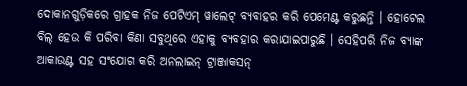ଦୋକାନଗୁଡ଼ିକରେ ଗ୍ରାହକ ନିଜ ପେଟିଏମ୍ ୱାଲେଟ୍ ବ୍ୟବାହର କରି ପେମେଣ୍ଟ କରୁଛନ୍ତି । ହୋଟେଲ ବିଲ୍ ହେଉ କି ପରିବା କିଣା ସବୁଥିରେ ଏହାକୁ ବ୍ୟବହାର କରାଯାଇପାରୁଛି । ସେହିପରି ନିଜ ବ୍ୟାଙ୍କ ଆକାଉଣ୍ଟ ସହ ସଂଯୋଗ କରି ଅନଲାଇନ୍ ଟ୍ରାଞ୍ଜାକସନ୍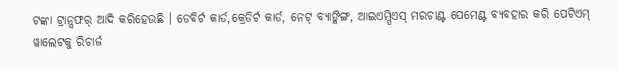ଟଙ୍କା ଟ୍ରାନ୍ସଫର୍ ଆଦି କରିହେଉଛି । ଡେବିର୍ଟ କାର୍ଡ,କ୍ରେଡିର୍ଟ କାର୍ଡ, ନେଟ୍ ବ୍ୟାଙ୍କିଙ୍ଗ, ଆଇଏମ୍ପିଏସ୍ ମରଚାଣ୍ଟ ପେମେଣ୍ଟ ବ୍ୟବହାର କରି ପେଟିଏମ୍ ୱାଲେଟକୁ ରିଚାର୍ଜ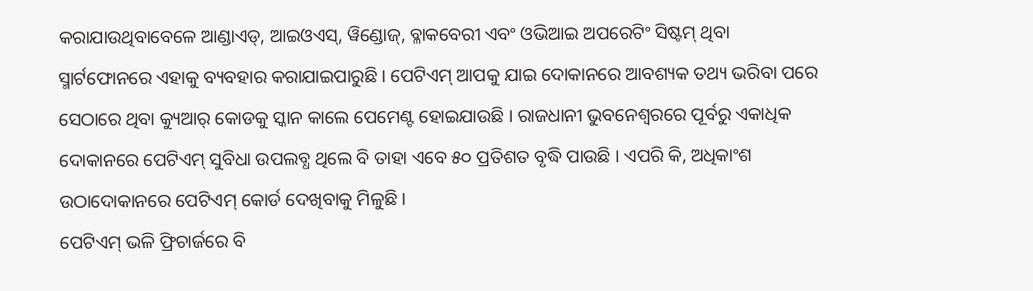କରାଯାଉଥିବାବେଳେ ଆଣ୍ଡାଏଡ୍, ଆଇଓଏସ୍, ୱିଣ୍ଡୋଜ୍, ବ୍ଳାକବେରୀ ଏବଂ ଓଭିଆଇ ଅପରେଟିଂ ସିଷ୍ଟମ୍ ଥିବା ସ୍ମାର୍ଟଫୋନରେ ଏହାକୁ ବ୍ୟବହାର କରାଯାଇପାରୁଛି । ପେଟିଏମ୍ ଆପକୁ ଯାଇ ଦୋକାନରେ ଆବଶ୍ୟକ ତଥ୍ୟ ଭରିବା ପରେ ସେଠାରେ ଥିବା କ୍ୟୁଆର୍ କୋଡକୁ ସ୍କାନ କାଲେ ପେମେଣ୍ଟ ହୋଇଯାଉଛି । ରାଜଧାନୀ ଭୁବନେଶ୍ଵରରେ ପୂର୍ବରୁ ଏକାଧିକ ଦୋକାନରେ ପେଟିଏମ୍ ସୁବିଧା ଉପଲବ୍ଧ ଥିଲେ ବି ତାହା ଏବେ ୫୦ ପ୍ରତିଶତ ବୃଦ୍ଧି ପାଉଛି । ଏପରି କି, ଅଧିକାଂଶ ଉଠାଦୋକାନରେ ପେଟିଏମ୍ କୋର୍ଡ ଦେଖିବାକୁ ମିଳୁଛି ।
ପେଟିଏମ୍ ଭଳି ଫ୍ରିଚାର୍ଜରେ ବି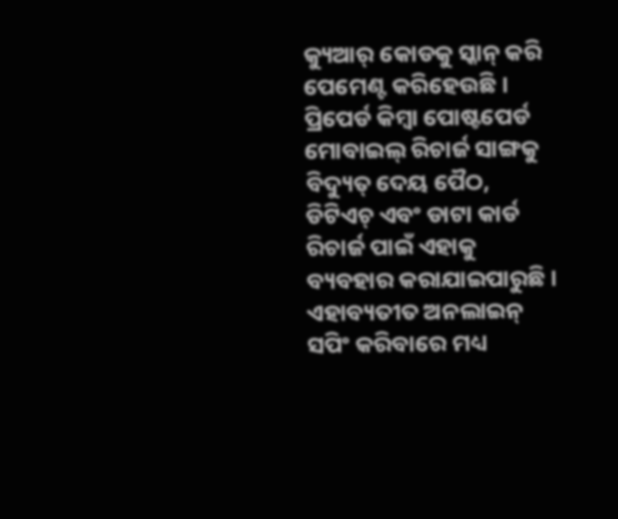କ୍ୟୁଆର୍ କୋଡକୁ ସ୍କାନ୍ କରି ପେମେଣ୍ଟ କରିହେଉଛି । ପ୍ରିପେର୍ଡ କିମ୍ବା ପୋଷ୍ଟପେର୍ଡ ମୋବାଇଲ୍ ରିଚାର୍ଜ ସାଙ୍ଗକୁ ବିଦ୍ୟୁତ୍ ଦେୟ ପୈଠ, ଡିଟିଏଚ୍ ଏବଂ ଡାଟା କାର୍ଡ ରିଚାର୍ଜ ପାଇଁ ଏହାକୁ ବ୍ୟବହାର କରାଯାଇପାରୁଛି । ଏହାବ୍ୟତୀତ ଅନଲାଇନ୍ ସପିଂ କରିବାରେ ମଧ୍ୟ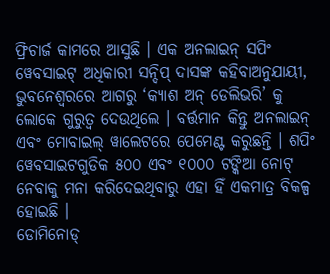ଫ୍ରିଚାର୍ଜ କାମରେ ଆସୁଛି । ଏକ ଅନଲାଇନ୍ ସପିଂ ୱେବସାଇଟ୍ ଅଧିକାରୀ ସନ୍ଦିପ୍ ଦାସଙ୍କ କହିବାଅନୁଯାୟୀ, ଭୁବନେଶ୍ଵରରେ ଆଗରୁ ‘କ୍ୟାଶ ଅନ୍ ଡେଲିଭରି’ କୁ ଲୋକେ ଗୁରୁତ୍ଵ ଦେଉଥିଲେ । ବର୍ତ୍ତମାନ କିନ୍ତୁ ଅନଲାଇନ୍ ଏବଂ ମୋବାଇଲ୍ ୱାଲେଟରେ ପେମେଣ୍ଟ କରୁଛନ୍ତି । ଶପିଂ ୱେବସାଇଟଗୁଡିକ ୫୦୦ ଏବଂ ୧୦୦୦ ଟଙ୍କିଆ ନୋଟ୍ ନେବାକୁ ମନା କରିଦେଇଥିବାରୁ ଏହା ହିଁ ଏକମାତ୍ର ବିକଳ୍ପ ହୋଇଛି ।
ଡୋମିନୋଡ୍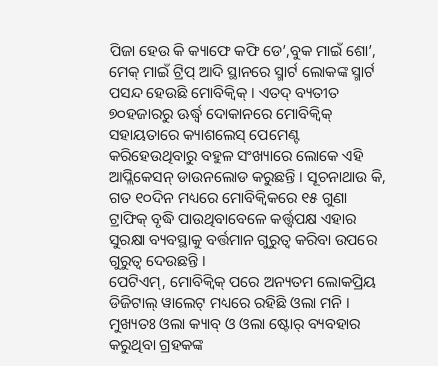ପିଜା ହେଉ କି କ୍ୟାଫେ କଫି ଡେ’,ବୁକ ମାଇଁ ଶୋ’, ମେକ୍ ମାଇଁ ଟ୍ରିପ୍ ଆଦି ସ୍ଥାନରେ ସ୍ମାର୍ଟ ଲୋକଙ୍କ ସ୍ମାର୍ଟ ପସନ୍ଦ ହେଉଛି ମୋବିକ୍ୱିକ୍ । ଏତଦ୍ ବ୍ୟତୀତ ୭୦ହଜାରରୁ ଊର୍ଦ୍ଧ୍ଵ ଦୋକାନରେ ମୋବିକ୍ୱିକ୍ ସହାୟତାରେ କ୍ୟାଶଲେସ୍ ପେମେଣ୍ଟ କରିହେଉଥିବାରୁ ବହୁଳ ସଂଖ୍ୟାରେ ଲୋକେ ଏହି ଆପ୍ଲିକେସନ୍ ଡାଉନଲୋଡ କରୁଛନ୍ତି । ସୂଚନାଥାଉ କି, ଗତ ୧୦ଦିନ ମଧ୍ୟରେ ମୋବିକ୍ୱିକରେ ୧୫ ଗୁଣା ଟ୍ରାଫିକ୍ ବୃଦ୍ଧି ପାଉଥିବାବେଳେ କର୍ତ୍ତ୍ଵପକ୍ଷ ଏହାର ସୁରକ୍ଷା ବ୍ୟବସ୍ଥାକୁ ବର୍ତ୍ତମାନ ଗୁରୁତ୍ଵ କରିବା ଉପରେ ଗୁରୁତ୍ଵ ଦେଉଛନ୍ତି ।
ପେଟିଏମ୍, ମୋବିକ୍ୱିକ୍ ପରେ ଅନ୍ୟତମ ଲୋକପ୍ରିୟ ଡିଜିଟାଲ୍ ୱାଲେଟ୍ ମଧ୍ୟରେ ରହିଛି ଓଲା ମନି । ମୁଖ୍ୟତଃ ଓଲା କ୍ୟାବ୍ ଓ ଓଲା ଷ୍ଟୋର୍ ବ୍ୟବହାର କରୁଥିବା ଗ୍ରହକଙ୍କ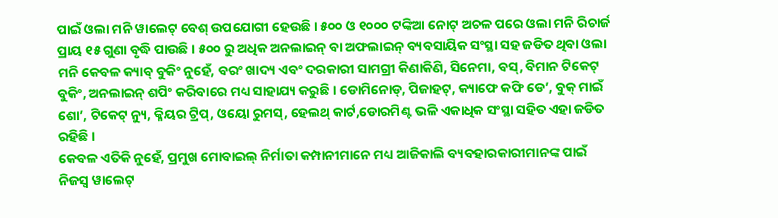ପାଇଁ ଓଲା ମନି ୱାଲେଟ୍ ବେଶ୍ ଉପଯୋଗୀ ହେଉଛି । ୫୦୦ ଓ ୧୦୦୦ ଟଙ୍କିଆ ନୋଟ୍ ଅଚଳ ପରେ ଓଲା ମନି ରିଚାର୍ଜ ପ୍ରାୟ ୧୫ ଗୁଣା ବୃଦ୍ଧି ପାଉଛି । ୫୦୦ ରୁ ଅଧିକ ଅନଲାଇନ୍ ବା ଅଫଲାଇନ୍ ବ୍ୟବସାୟିକ ସଂସ୍ଥା ସହ ଜଡିତ ଥିବା ଓଲା ମନି କେବଳ କ୍ୟାବ୍ ବୁକିଂ ନୁହେଁ, ବରଂ ଖାଦ୍ୟ ଏବଂ ଦରକାରୀ ସାମଗ୍ରୀ କିଣାକିଣି, ସିନେମା, ବସ୍, ବିମାନ ଟିକେଟ୍ ବୁକିଂ, ଅନଲାଇନ୍ ଶପିଂ କରିବାରେ ମଧ୍ୟ ସାହାଯ୍ୟ କରୁଛି । ଡୋମିନୋଡ୍, ପିଜାହଟ୍, କ୍ୟାଫେ କଫି ଡେ’, ବୁକ୍ ମାଇଁ ଶୋ’, ଟିକେଟ୍ ନ୍ୟୁ, କ୍ଳିୟର ଟ୍ରିପ୍, ଓୟୋ ରୁମସ୍, ହେଲଥ୍ କାର୍ଟ,ଡୋରମିଣ୍ଟ ଭଳି ଏକାଧିକ ସଂସ୍ଥା ସହିତ ଏହା ଜଡିତ ରହିଛି ।
କେବଳ ଏତିକି ନୁହେଁ, ପ୍ରମୁଖ ମୋବାଇଲ୍ ନିର୍ମାତା କମ୍ପାନୀମାନେ ମଧ୍ୟ ଆଜିକାଲି ବ୍ୟବହାରକାରୀମାନଙ୍କ ପାଇଁ ନିଜସ୍ଵ ୱାଲେଟ୍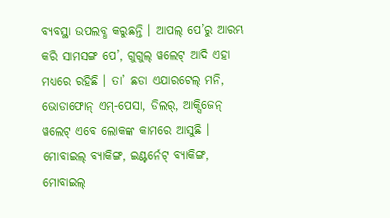ବ୍ୟବସ୍ଥା ଉପଲବ୍ଧ କରୁଛନ୍ତି । ଆପଲ୍ ପେ’ରୁ ଆରମ୍ଭ କରି ସାମସଙ୍ଗ ପେ’, ଗୁଗୁଲ୍ ୱଲେଟ୍ ଆଦି ଏହା ମଧ୍ୟରେ ରହିଛି । ତା’ ଛଡା ଏଯାରଟେଲ୍ ମନି, ଭୋଡାଫୋନ୍ ଏମ୍-ପେସା, ଡିଲର୍, ଆକ୍ସିଜେନ୍ ୱଲେଟ୍ ଏବେ ଲୋକଙ୍କ କାମରେ ଆସୁଛି ।
ମୋବାଇଲ୍ ବ୍ୟାକିଙ୍ଗ, ଇଣ୍ଟର୍ନେଟ୍ ବ୍ୟାକିଙ୍ଗ, ମୋବାଇଲ୍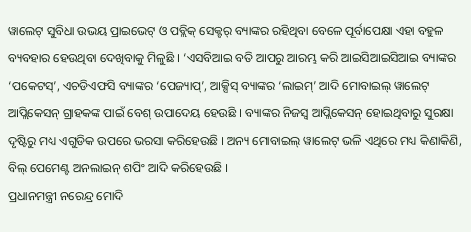ୱାଲେଟ୍ ସୁବିଧା ଉଭୟ ପ୍ରାଇଭେଟ୍ ଓ ପବ୍ଲିକ୍ ସେକ୍ଟର୍ ବ୍ୟାଙ୍କର ରହିଥିବା ବେଳେ ପୂର୍ବାପେକ୍ଷା ଏହା ବହୁଳ ବ୍ୟବହାର ହେଉଥିବା ଦେଖିବାକୁ ମିଳୁଛି । ‘ଏସବିଆଇ ବତି ଆପରୁ ଆରମ୍ଭ କରି ଆଇସିଆଇସିଆଇ ବ୍ୟାଙ୍କର ‘ପକେଟସ୍’, ଏଚଡିଏଫସି ବ୍ୟାଙ୍କର ‘ପେଜ୍ୟାପ୍’, ଆକ୍ସିସ୍ ବ୍ୟାଙ୍କର ‘ଲାଇମ୍’ ଆଦି ମୋବାଇଲ୍ ୱାଲେଟ୍ ଆପ୍ଲିକେସନ୍ ଗ୍ରାହକଙ୍କ ପାଇଁ ବେଶ୍ ଉପାଦେୟ ହେଉଛି । ବ୍ୟାଙ୍କର ନିଜସ୍ଵ ଆପ୍ଲିକେସନ୍ ହୋଇଥିବାରୁ ସୁରକ୍ଷା ଦୃଷ୍ଟିରୁ ମଧ୍ୟ ଏଗୁଡିକ ଉପରେ ଭରସା କରିହେଉଛି । ଅନ୍ୟ ମୋବାଇଲ୍ ୱାଲେଟ୍ ଭଳି ଏଥିରେ ମଧ୍ୟ କିଣାକିଣି, ବିଲ୍ ପେମେଣ୍ଟ ଅନଲାଇନ୍ ଶପିଂ ଆଦି କରିହେଉଛି ।
ପ୍ରଧାନମନ୍ତ୍ରୀ ନରେନ୍ଦ୍ର ମୋଦି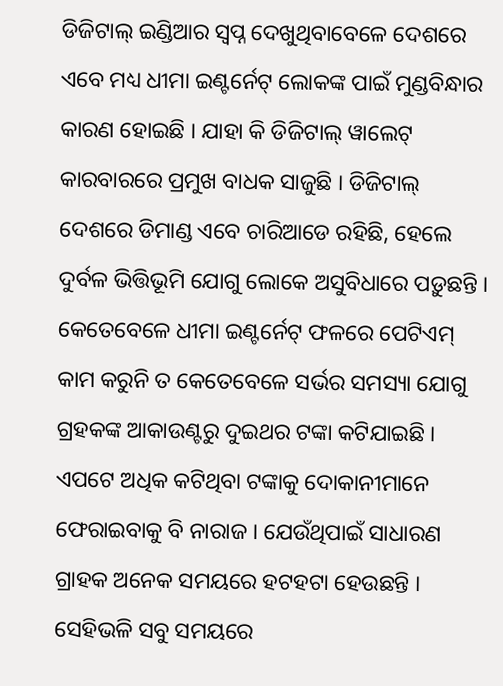ଡିଜିଟାଲ୍ ଇଣ୍ଡିଆର ସ୍ଵପ୍ନ ଦେଖୁଥିବାବେଳେ ଦେଶରେ ଏବେ ମଧ୍ୟ ଧୀମା ଇଣ୍ଟର୍ନେଟ୍ ଲୋକଙ୍କ ପାଇଁ ମୁଣ୍ଡବିନ୍ଧାର କାରଣ ହୋଇଛି । ଯାହା କି ଡିଜିଟାଲ୍ ୱାଲେଟ୍ କାରବାରରେ ପ୍ରମୁଖ ବାଧକ ସାଜୁଛି । ଡିଜିଟାଲ୍ ଦେଶରେ ଡିମାଣ୍ଡ ଏବେ ଚାରିଆଡେ ରହିଛି, ହେଲେ ଦୁର୍ବଳ ଭିତ୍ତିଭୂମି ଯୋଗୁ ଲୋକେ ଅସୁବିଧାରେ ପଡ଼ୁଛନ୍ତି । କେତେବେଳେ ଧୀମା ଇଣ୍ଟର୍ନେଟ୍ ଫଳରେ ପେଟିଏମ୍ କାମ କରୁନି ତ କେତେବେଳେ ସର୍ଭର ସମସ୍ୟା ଯୋଗୁ ଗ୍ରହକଙ୍କ ଆକାଉଣ୍ଟରୁ ଦୁଇଥର ଟଙ୍କା କଟିଯାଇଛି । ଏପଟେ ଅଧିକ କଟିଥିବା ଟଙ୍କାକୁ ଦୋକାନୀମାନେ ଫେରାଇବାକୁ ବି ନାରାଜ । ଯେଉଁଥିପାଇଁ ସାଧାରଣ ଗ୍ରାହକ ଅନେକ ସମୟରେ ହଟହଟା ହେଉଛନ୍ତି । ସେହିଭଳି ସବୁ ସମୟରେ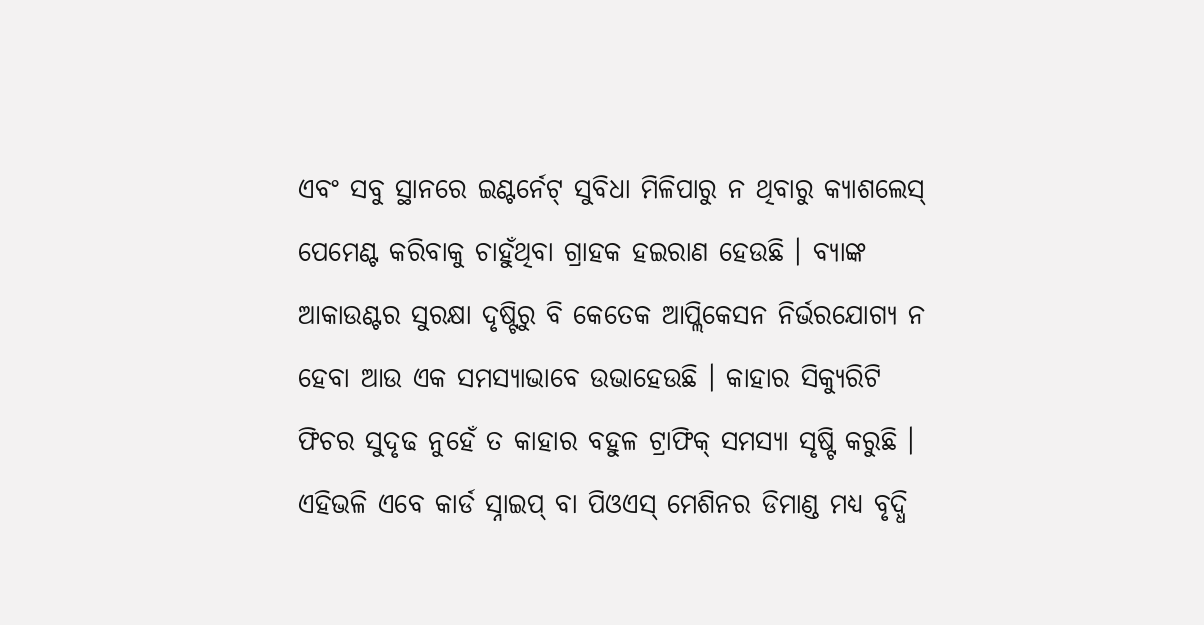ଏବଂ ସବୁ ସ୍ଥାନରେ ଇଣ୍ଟର୍ନେଟ୍ ସୁବିଧା ମିଳିପାରୁ ନ ଥିବାରୁ କ୍ୟାଶଲେସ୍ ପେମେଣ୍ଟ କରିବାକୁ ଚାହୁଁଥିବା ଗ୍ରାହକ ହଇରାଣ ହେଉଛି । ବ୍ୟାଙ୍କ ଆକାଉଣ୍ଟର ସୁରକ୍ଷା ଦୃଷ୍ଟିରୁ ବି କେତେକ ଆପ୍ଲିକେସନ ନିର୍ଭରଯୋଗ୍ୟ ନ ହେବା ଆଉ ଏକ ସମସ୍ୟାଭାବେ ଉଭାହେଉଛି । କାହାର ସିକ୍ୟୁରିଟି ଫିଚର ସୁଦୃଢ ନୁହେଁ ତ କାହାର ବହୁଳ ଟ୍ରାଫିକ୍ ସମସ୍ୟା ସୃଷ୍ଟି କରୁଛି । ଏହିଭଳି ଏବେ କାର୍ଡ ସ୍ନାଇପ୍ ବା ପିଓଏସ୍ ମେଶିନର ଡିମାଣ୍ଡ ମଧ୍ୟ ବୃଦ୍ଧି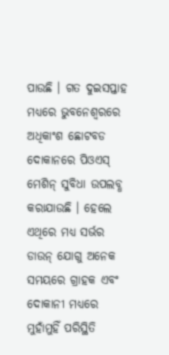ପାଉଛି । ଗତ ଦୁଇସପ୍ତାହ ମଧ୍ୟରେ ଭୁବନେଶ୍ଵରରେ ଅଧିକାଂଶ ଛୋଟବଡ ଦୋକାନରେ ପିଓଏସ୍ ମେଶିନ୍ ସୁବିଧା ଉପଲବ୍ଧ କରାଯାଉଛି । ହେଲେ ଏଥିରେ ମଧ୍ୟ ସର୍ଭର ଡାଉନ୍ ଯୋଗୁ ଅନେକ ସମୟରେ ଗ୍ରାହକ ଏବଂ ଦୋକାନୀ ମଧ୍ୟରେ ମୁହାଁମୁହିଁ ପରିସ୍ଥିତି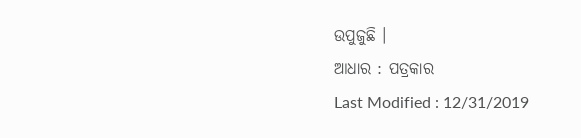ଉପୁଜୁଛି ।
ଆଧାର : ପତ୍ରକାର
Last Modified : 12/31/2019